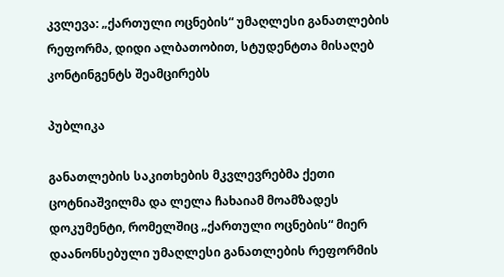კვლევა: „ქართული ოცნების“ უმაღლესი განათლების რეფორმა, დიდი ალბათობით, სტუდენტთა მისაღებ კონტინგენტს შეამცირებს

პუბლიკა

განათლების საკითხების მკვლევრებმა ქეთი ცოტნიაშვილმა და ლელა ჩახაიამ მოამზადეს დოკუმენტი, რომელშიც „ქართული ოცნების“ მიერ დაანონსებული უმაღლესი განათლების რეფორმის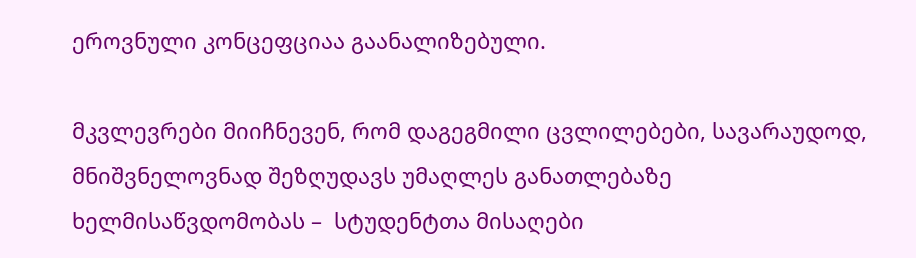ეროვნული კონცეფციაა გაანალიზებული.

მკვლევრები მიიჩნევენ, რომ დაგეგმილი ცვლილებები, სავარაუდოდ, მნიშვნელოვნად შეზღუდავს უმაღლეს განათლებაზე ხელმისაწვდომობას –  სტუდენტთა მისაღები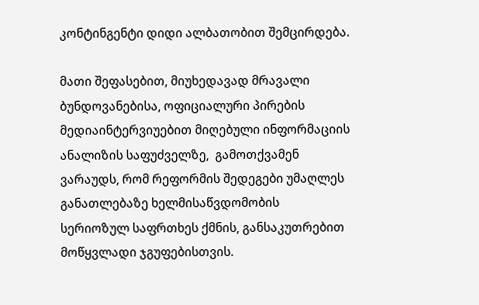კონტინგენტი დიდი ალბათობით შემცირდება.

მათი შეფასებით, მიუხედავად მრავალი ბუნდოვანებისა, ოფიციალური პირების მედიაინტერვიუებით მიღებული ინფორმაციის ანალიზის საფუძველზე,  გამოთქვამენ ვარაუდს, რომ რეფორმის შედეგები უმაღლეს განათლებაზე ხელმისაწვდომობის სერიოზულ საფრთხეს ქმნის, განსაკუთრებით მოწყვლადი ჯგუფებისთვის.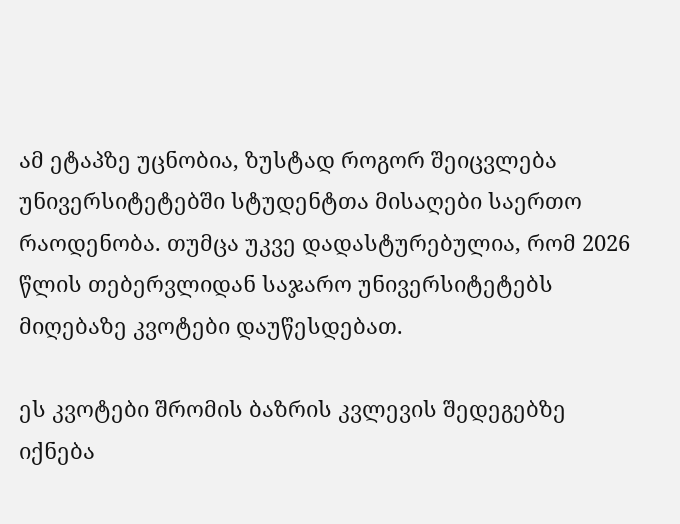ამ ეტაპზე უცნობია, ზუსტად როგორ შეიცვლება უნივერსიტეტებში სტუდენტთა მისაღები საერთო რაოდენობა. თუმცა უკვე დადასტურებულია, რომ 2026 წლის თებერვლიდან საჯარო უნივერსიტეტებს მიღებაზე კვოტები დაუწესდებათ.

ეს კვოტები შრომის ბაზრის კვლევის შედეგებზე იქნება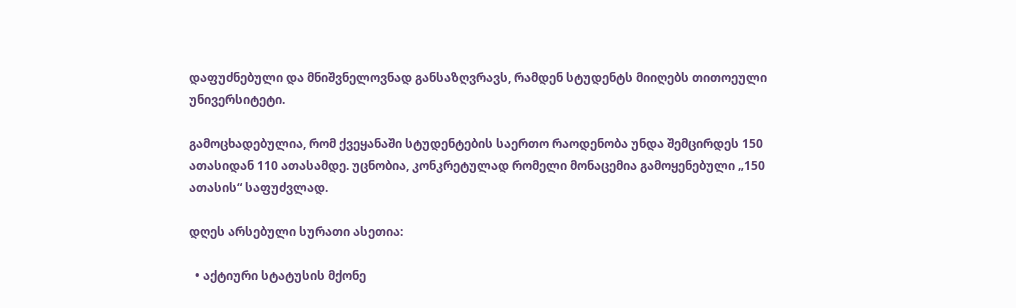დაფუძნებული და მნიშვნელოვნად განსაზღვრავს, რამდენ სტუდენტს მიიღებს თითოეული უნივერსიტეტი.

გამოცხადებულია, რომ ქვეყანაში სტუდენტების საერთო რაოდენობა უნდა შემცირდეს 150 ათასიდან 110 ათასამდე. უცნობია, კონკრეტულად რომელი მონაცემია გამოყენებული „150 ათასის“ საფუძვლად.

დღეს არსებული სურათი ასეთია:

  • აქტიური სტატუსის მქონე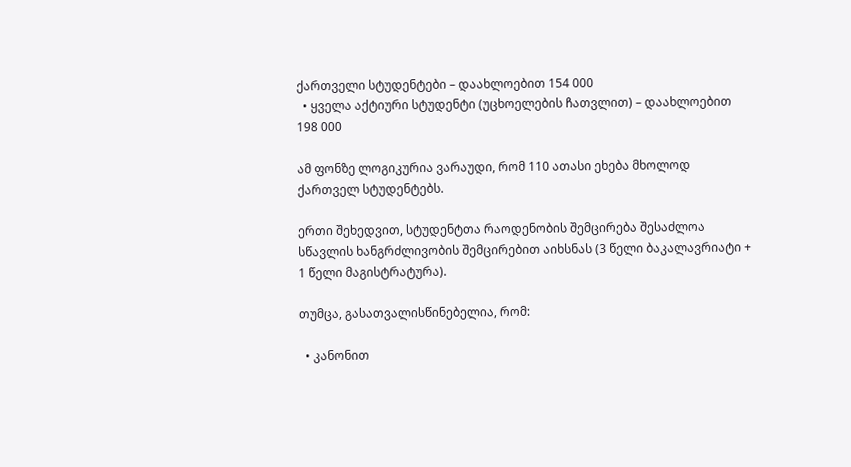ქართველი სტუდენტები – დაახლოებით 154 000
  • ყველა აქტიური სტუდენტი (უცხოელების ჩათვლით) – დაახლოებით 198 000

ამ ფონზე ლოგიკურია ვარაუდი, რომ 110 ათასი ეხება მხოლოდ ქართველ სტუდენტებს.

ერთი შეხედვით, სტუდენტთა რაოდენობის შემცირება შესაძლოა სწავლის ხანგრძლივობის შემცირებით აიხსნას (3 წელი ბაკალავრიატი + 1 წელი მაგისტრატურა).

თუმცა, გასათვალისწინებელია, რომ:

  • კანონით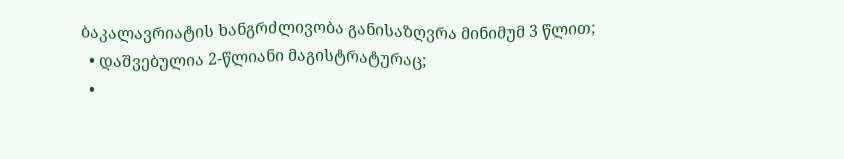ბაკალავრიატის ხანგრძლივობა განისაზღვრა მინიმუმ 3 წლით;
  • დაშვებულია 2-წლიანი მაგისტრატურაც;
  •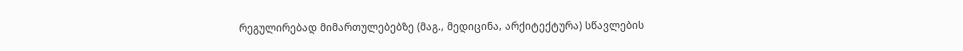რეგულირებად მიმართულებებზე (მაგ., მედიცინა, არქიტექტურა) სწავლების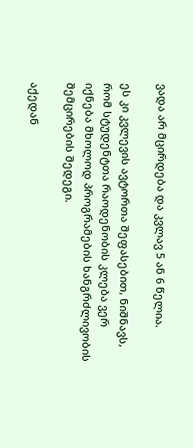ვადა არ მცირდება და კვლავ 5 ან 6 წელია.

ეს კი კვლევის ავტორთა შეფასებით, ნიშნავს, რომ სტუდენტთა რაოდენობის კლება ვერ იქნება მხოლოდ პროგრამების ხანგრძლივობის შემცირების შედეგი.

აქედან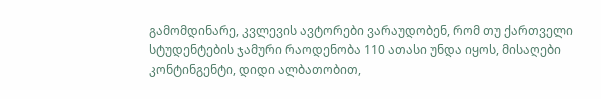გამომდინარე, კვლევის ავტორები ვარაუდობენ, რომ თუ ქართველი სტუდენტების ჯამური რაოდენობა 110 ათასი უნდა იყოს, მისაღები კონტინგენტი, დიდი ალბათობით,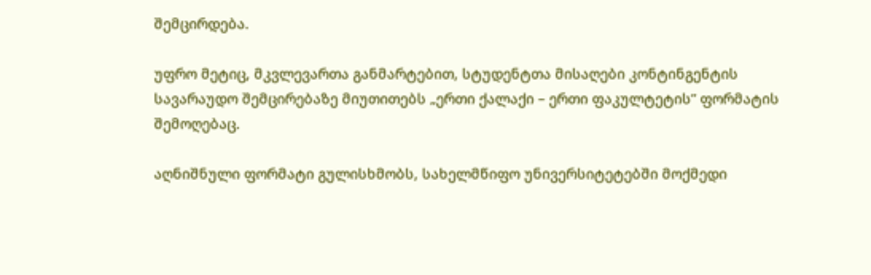შემცირდება.

უფრო მეტიც, მკვლევართა განმარტებით, სტუდენტთა მისაღები კონტინგენტის სავარაუდო შემცირებაზე მიუთითებს „ერთი ქალაქი – ერთი ფაკულტეტის” ფორმატის შემოღებაც.

აღნიშნული ფორმატი გულისხმობს, სახელმწიფო უნივერსიტეტებში მოქმედი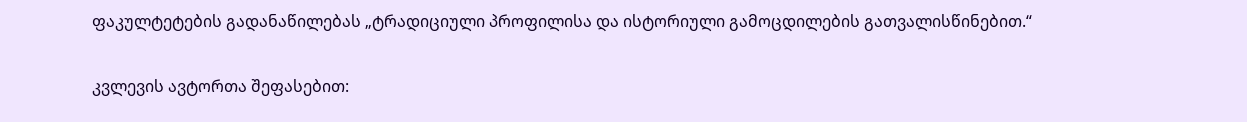ფაკულტეტების გადანაწილებას „ტრადიციული პროფილისა და ისტორიული გამოცდილების გათვალისწინებით.“

კვლევის ავტორთა შეფასებით: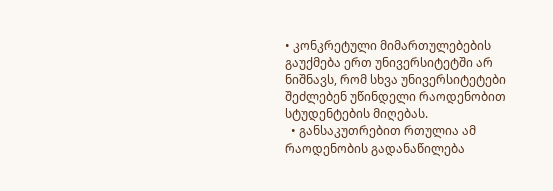• კონკრეტული მიმართულებების გაუქმება ერთ უნივერსიტეტში არ ნიშნავს, რომ სხვა უნივერსიტეტები შეძლებენ უწინდელი რაოდენობით სტუდენტების მიღებას.
  • განსაკუთრებით რთულია ამ რაოდენობის გადანაწილება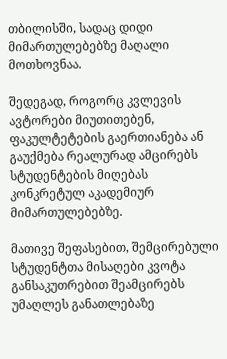თბილისში, სადაც დიდი მიმართულებებზე მაღალი მოთხოვნაა.

შედეგად, როგორც კვლევის ავტორები მიუთითებენ, ფაკულტეტების გაერთიანება ან გაუქმება რეალურად ამცირებს სტუდენტების მიღებას კონკრეტულ აკადემიურ მიმართულებებზე.

მათივე შეფასებით, შემცირებული სტუდენტთა მისაღები კვოტა განსაკუთრებით შეამცირებს უმაღლეს განათლებაზე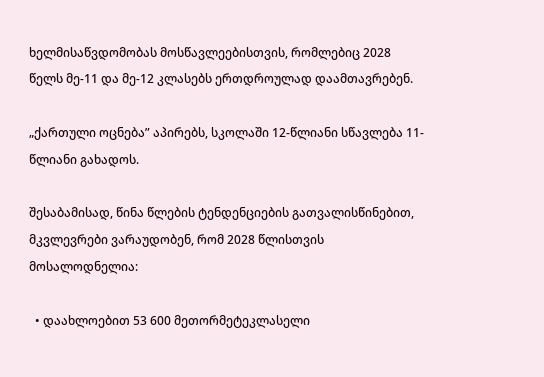ხელმისაწვდომობას მოსწავლეებისთვის, რომლებიც 2028 წელს მე-11 და მე-12 კლასებს ერთდროულად დაამთავრებენ.

„ქართული ოცნება” აპირებს, სკოლაში 12-წლიანი სწავლება 11-წლიანი გახადოს.

შესაბამისად, წინა წლების ტენდენციების გათვალისწინებით, მკვლევრები ვარაუდობენ, რომ 2028 წლისთვის მოსალოდნელია:

  • დაახლოებით 53 600 მეთორმეტეკლასელი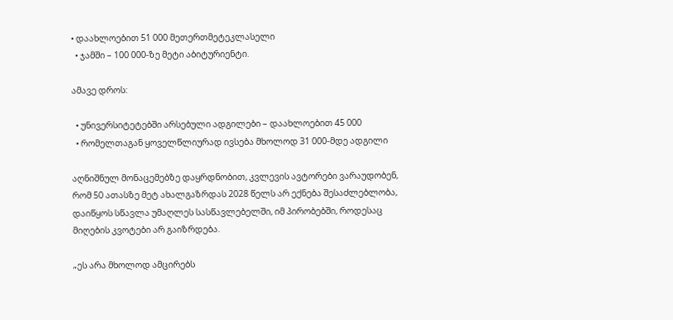• დაახლოებით 51 000 მეთერთმეტეკლასელი
  • ჯამში – 100 000-ზე მეტი აბიტურიენტი.

ამავე დროს:

  • უნივერსიტეტებში არსებული ადგილები – დაახლოებით 45 000
  • რომელთაგან ყოველწლიურად ივსება მხოლოდ 31 000-მდე ადგილი

აღნიშნულ მონაცემებზე დაყრდნობით, კვლევის ავტორები ვარაუდობენ, რომ 50 ათასზე მეტ ახალგაზრდას 2028 წელს არ ექნება შესაძლებლობა, დაიწყოს სწავლა უმაღლეს სასწავლებელში, იმ პირობებში, როდესაც მიღების კვოტები არ გაიზრდება.

„ეს არა მხოლოდ ამცირებს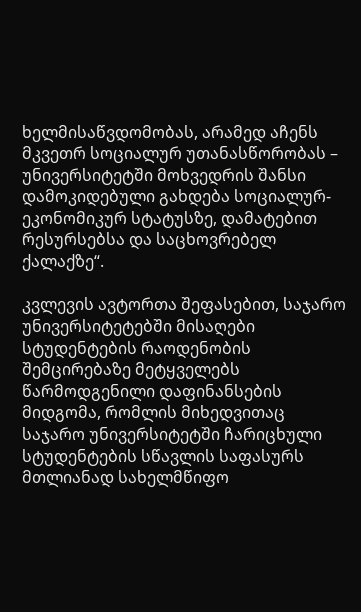ხელმისაწვდომობას, არამედ აჩენს მკვეთრ სოციალურ უთანასწორობას – უნივერსიტეტში მოხვედრის შანსი დამოკიდებული გახდება სოციალურ-ეკონომიკურ სტატუსზე, დამატებით რესურსებსა და საცხოვრებელ ქალაქზე“.

კვლევის ავტორთა შეფასებით, საჯარო უნივერსიტეტებში მისაღები სტუდენტების რაოდენობის შემცირებაზე მეტყველებს წარმოდგენილი დაფინანსების მიდგომა, რომლის მიხედვითაც საჯარო უნივერსიტეტში ჩარიცხული სტუდენტების სწავლის საფასურს მთლიანად სახელმწიფო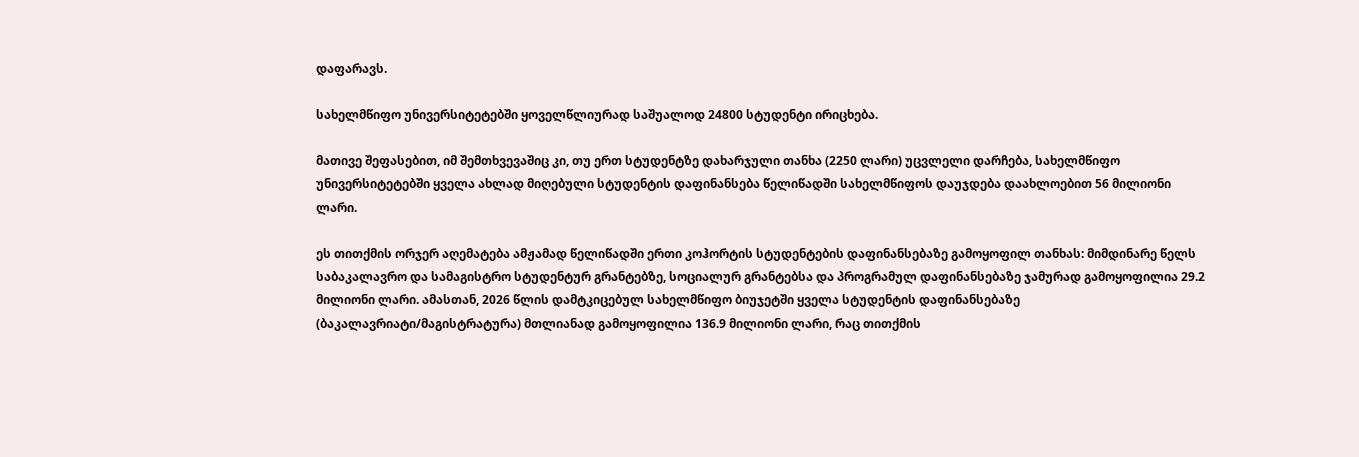დაფარავს.

სახელმწიფო უნივერსიტეტებში ყოველწლიურად საშუალოდ 24800 სტუდენტი ირიცხება.

მათივე შეფასებით, იმ შემთხვევაშიც კი, თუ ერთ სტუდენტზე დახარჯული თანხა (2250 ლარი) უცვლელი დარჩება, სახელმწიფო უნივერსიტეტებში ყველა ახლად მიღებული სტუდენტის დაფინანსება წელიწადში სახელმწიფოს დაუჯდება დაახლოებით 56 მილიონი ლარი.

ეს თითქმის ორჯერ აღემატება ამჟამად წელიწადში ერთი კოჰორტის სტუდენტების დაფინანსებაზე გამოყოფილ თანხას: მიმდინარე წელს საბაკალავრო და სამაგისტრო სტუდენტურ გრანტებზე, სოციალურ გრანტებსა და პროგრამულ დაფინანსებაზე ჯამურად გამოყოფილია 29.2 მილიონი ლარი. ამასთან, 2026 წლის დამტკიცებულ სახელმწიფო ბიუჯეტში ყველა სტუდენტის დაფინანსებაზე (ბაკალავრიატი/მაგისტრატურა) მთლიანად გამოყოფილია 136.9 მილიონი ლარი, რაც თითქმის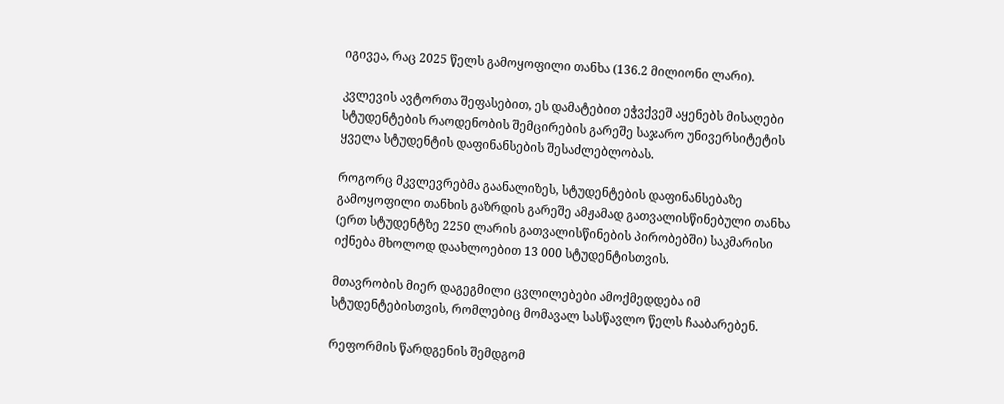იგივეა, რაც 2025 წელს გამოყოფილი თანხა (136.2 მილიონი ლარი).

კვლევის ავტორთა შეფასებით, ეს დამატებით ეჭვქვეშ აყენებს მისაღები სტუდენტების რაოდენობის შემცირების გარეშე საჯარო უნივერსიტეტის ყველა სტუდენტის დაფინანსების შესაძლებლობას.

როგორც მკვლევრებმა გაანალიზეს, სტუდენტების დაფინანსებაზე გამოყოფილი თანხის გაზრდის გარეშე ამჟამად გათვალისწინებული თანხა (ერთ სტუდენტზე 2250 ლარის გათვალისწინების პირობებში) საკმარისი იქნება მხოლოდ დაახლოებით 13 000 სტუდენტისთვის.

მთავრობის მიერ დაგეგმილი ცვლილებები ამოქმედდება იმ სტუდენტებისთვის, რომლებიც მომავალ სასწავლო წელს ჩააბარებენ.

რეფორმის წარდგენის შემდგომ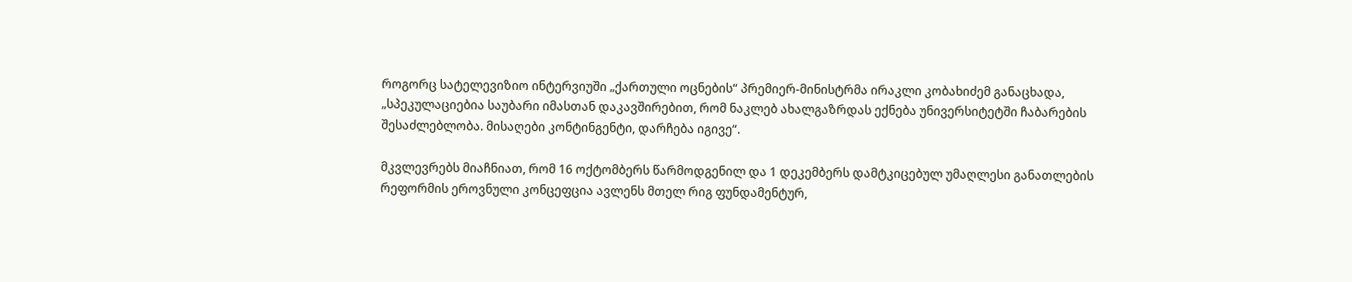როგორც სატელევიზიო ინტერვიუში „ქართული ოცნების“ პრემიერ-მინისტრმა ირაკლი კობახიძემ განაცხადა, „სპეკულაციებია საუბარი იმასთან დაკავშირებით, რომ ნაკლებ ახალგაზრდას ექნება უნივერსიტეტში ჩაბარების შესაძლებლობა. მისაღები კონტინგენტი, დარჩება იგივე“.

მკვლევრებს მიაჩნიათ, რომ 16 ოქტომბერს წარმოდგენილ და 1 დეკემბერს დამტკიცებულ უმაღლესი განათლების რეფორმის ეროვნული კონცეფცია ავლენს მთელ რიგ ფუნდამენტურ,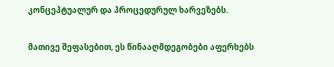კონცეპტუალურ და პროცედურულ ხარვეზებს.

მათივე შეფასებით, ეს წინააღმდეგობები აფერხებს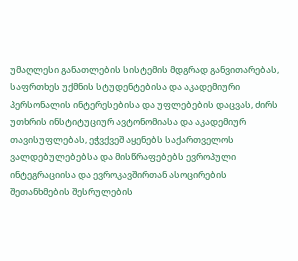უმაღლესი განათლების სისტემის მდგრად განვითარებას, საფრთხეს უქმნის სტუდენტებისა და აკადემიური პერსონალის ინტერესებისა და უფლებების დაცვას, ძირს უთხრის ინსტიტუციურ ავტონომიასა და აკადემიურ თავისუფლებას, ეჭვქვეშ აყენებს საქართველოს ვალდებულებებსა და მისწრაფებებს ევროპული ინტეგრაციისა და ევროკავშირთან ასოცირების შეთანხმების შესრულების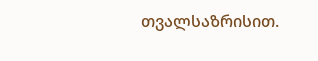თვალსაზრისით.